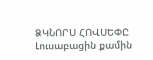ՁԿՆՈՐՍ ՀՈՎՍԵՓԸ
Լուսաբացին քամին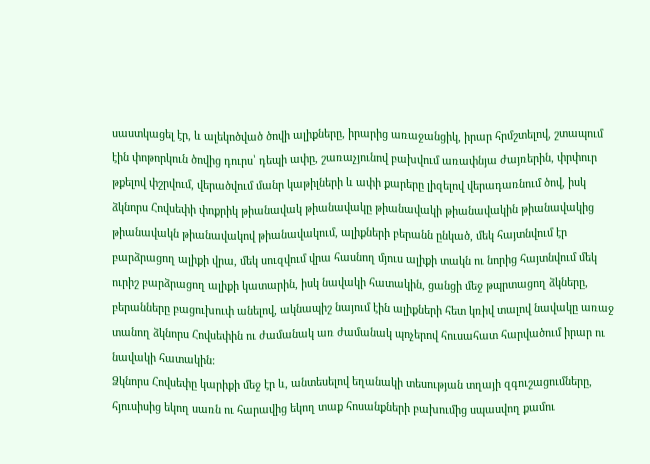սաստկացել էր, և ալեկոծված ծովի ալիքները, իրարից առաջանցիկ, իրար հրմշտելով, շտապում էին փոթորկուն ծովից դուրս՝ դեպի ափը, շառաչյունով բախվում առափնյա ժայռերին, փրփուր թքելով փշրվում, վերածվում մանր կաթիլների և ափի քարերը լիզելով վերադառնում ծով, իսկ ձկնորս Հովսեփի փոքրիկ թիանավակ թիանավակը թիանավակի թիանավակին թիանավակից թիանավակն թիանավակով թիանավակում, ալիքների բերանն ընկած, մեկ հայտնվում էր բարձրացող ալիքի վրա, մեկ սուզվում վրա հասնող մյուս ալիքի տակն ու նորից հայտնվում մեկ ուրիշ բարձրացող ալիքի կատարին, իսկ նավակի հատակին, ցանցի մեջ թպրտացող ձկները, բերանները բացուխուփ անելով, ակնապիշ նայում էին ալիքների հետ կռիվ տալով նավակը առաջ տանող ձկնորս Հովսեփին ու ժամանակ առ ժամանակ պոչերով հուսահատ հարվածում իրար ու նավակի հատակին:
Ձկնորս Հովսեփը կարիքի մեջ էր և, անտեսելով եղանակի տեսության տղայի զգուշացումները, հյուսիսից եկող սառն ու հարավից եկող տաք հոսանքների բախումից սպասվող քամու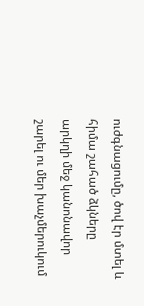ուժգնացումը, ծով էր մտել և հիմա շահած ձկները արկղի մեջ կանոնավոր շարել ու մեր խաչմերուկում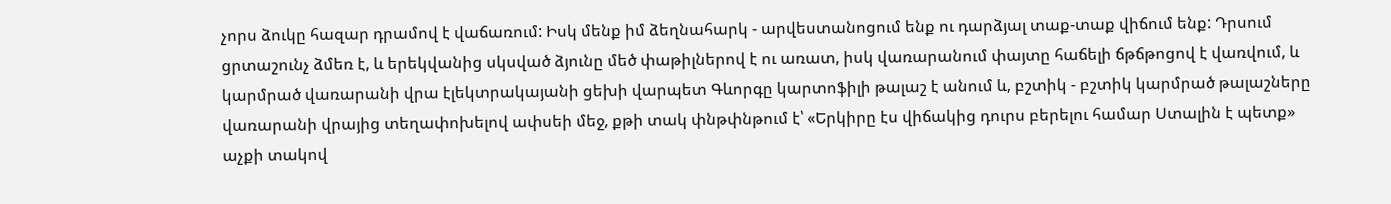չորս ձուկը հազար դրամով է վաճառում: Իսկ մենք իմ ձեղնահարկ - արվեստանոցում ենք ու դարձյալ տաք-տաք վիճում ենք: Դրսում ցրտաշունչ ձմեռ է, և երեկվանից սկսված ձյունը մեծ փաթիլներով է ու առատ, իսկ վառարանում փայտը հաճելի ճթճթոցով է վառվում, և կարմրած վառարանի վրա էլեկտրակայանի ցեխի վարպետ Գևորգը կարտոֆիլի թալաշ է անում և, բշտիկ - բշտիկ կարմրած թալաշները վառարանի վրայից տեղափոխելով ափսեի մեջ, քթի տակ փնթփնթում է՝ «Երկիրը էս վիճակից դուրս բերելու համար Ստալին է պետք» աչքի տակով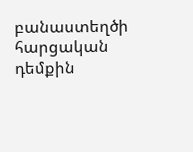բանաստեղծի հարցական դեմքին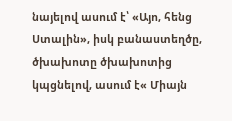նայելով ասում է՝ «Այո, հենց Ստալին», իսկ բանաստեղծը, ծխախոտը ծխախոտից կպցնելով, ասում է« Միայն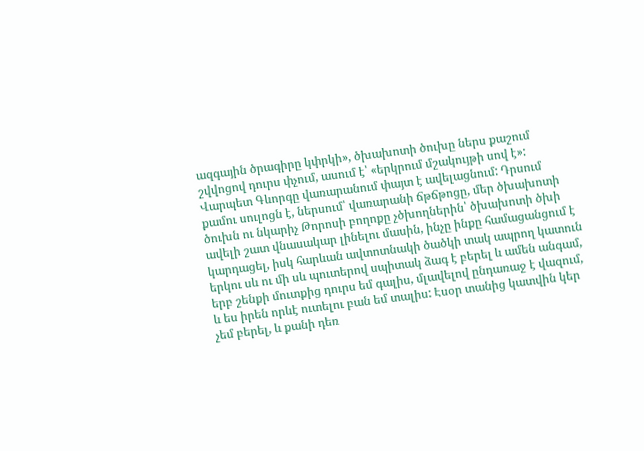ազգային ծրագիրը կփրկի», ծխախոտի ծուխը ներս քաշում շվվոցով դուրս փչում, ասում է՝ «երկրում մշակույթի սով է»: Վարպետ Գևորգը վառարանում փայտ է ավելացնում: Դրսում քամու սուլոցն է, ներսում՝ վառարանի ճթճթոցը, մեր ծխախոտի ծուխն ու նկարիչ Թորոսի բողոքը չծխողներին՝ ծխախոտի ծխի ավելի շատ վնասակար լինելու մասին, ինչը ինքը համացանցում է կարդացել, իսկ հարևան ավտոտնակի ծածկի տակ ապրող կատուն երկու սև ու մի սև պուտերով սպիտակ ձագ է բերել և ամեն անգամ, երբ շենքի մուտքից դուրս եմ գալիս, մլավելով ընդառաջ է վազում, և ես իրեն որևէ ուտելու բան եմ տալիս: Էսօր տանից կատվին կեր չեմ բերել, և քանի դեռ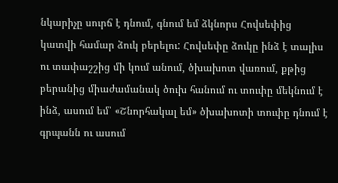նկարիչը սուրճ է դնում, գնում եմ ձկնորս Հովսեփից կատվի համար ձուկ բերելու: Հովսեփը ձուկը ինձ է տալիս ու տափաշշից մի կում անում, ծխախոտ վառում, քթից բերանից միաժամանակ ծուխ հանում ու տուփը մեկնում է ինձ, ասում եմ՝ «Շնորհակալ եմ» ծխախոտի տուփը դնում է գրպանն ու ասում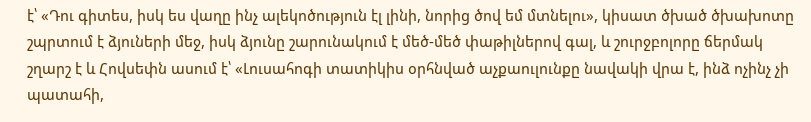է՝ «Դու գիտես, իսկ ես վաղը ինչ ալեկոծություն էլ լինի, նորից ծով եմ մտնելու», կիսատ ծխած ծխախոտը շպրտում է ձյուների մեջ, իսկ ձյունը շարունակում է մեծ-մեծ փաթիլներով գալ, և շուրջբոլորը ճերմակ շղարշ է և Հովսեփն ասում է՝ «Լուսահոգի տատիկիս օրհնված աչքաուլունքը նավակի վրա է, ինձ ոչինչ չի պատահի,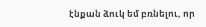էնքան ձուկ եմ բռնելու, որ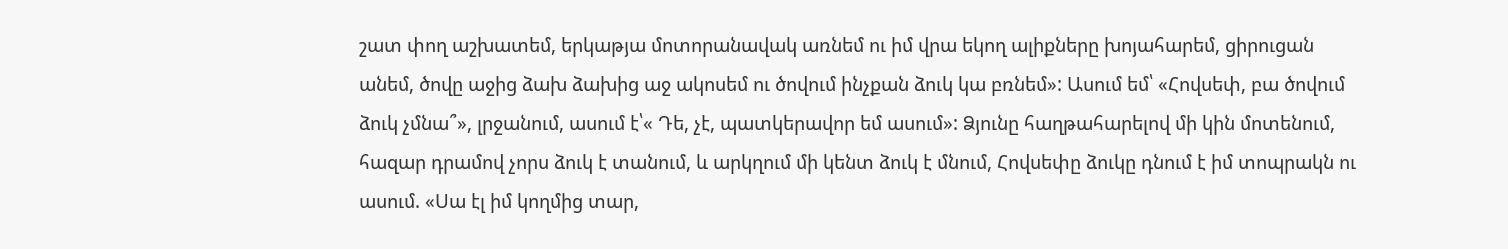շատ փող աշխատեմ, երկաթյա մոտորանավակ առնեմ ու իմ վրա եկող ալիքները խոյահարեմ, ցիրուցան անեմ, ծովը աջից ձախ ձախից աջ ակոսեմ ու ծովում ինչքան ձուկ կա բռնեմ»: Ասում եմ՝ «Հովսեփ, բա ծովում ձուկ չմնա՞», լրջանում, ասում է՝« Դե, չէ, պատկերավոր եմ ասում»: Ձյունը հաղթահարելով մի կին մոտենում, հազար դրամով չորս ձուկ է տանում, և արկղում մի կենտ ձուկ է մնում, Հովսեփը ձուկը դնում է իմ տոպրակն ու ասում. «Սա էլ իմ կողմից տար,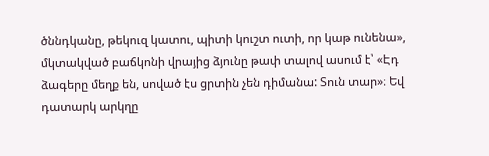ծննդկանը, թեկուզ կատու, պիտի կուշտ ուտի, որ կաթ ունենա», մկտակված բաճկոնի վրայից ձյունը թափ տալով ասում է՝ «Էդ ձագերը մեղք են, սոված էս ցրտին չեն դիմանա: Տուն տար»։ Եվ դատարկ արկղը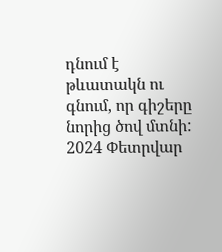դնում է թևատակն ու գնում, որ գիշերը նորից ծով մտնի:
2024 Փետրվար